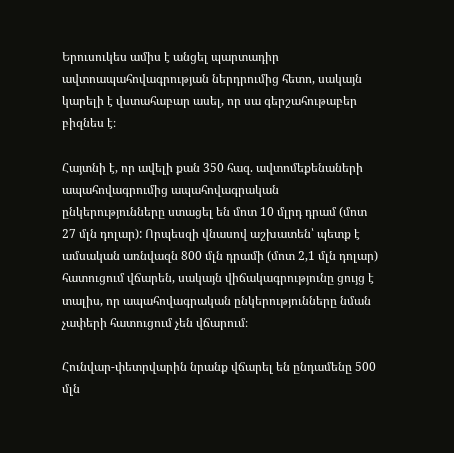Երուսուկես ամիս է անցել պարտադիր ավտոապահովագրության ներդրումից հետո, սակայն կարելի է վստահաբար ասել, որ սա գերշահութաբեր բիզնես է։

Հայտնի է, որ ավելի քան 350 հազ. ավտոմեքենաների ապահովագրումից ապահովագրական ընկերությունները ստացել են մոտ 10 մլրդ դրամ (մոտ 27 մլն դոլար): Որպեսզի վնասով աշխատեն՝ պետք է ամսական առնվազն 800 մլն դրամի (մոտ 2,1 մլն դոլար) հատուցում վճարեն, սակայն վիճակագրությունը ցույց է տալիս, որ ապահովագրական ընկերությունները նման չափերի հատուցում չեն վճարում։

Հունվար-փետրվարին նրանք վճարել են ընդամենը 500 մլն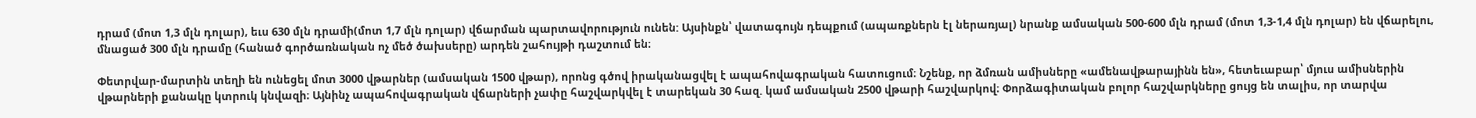դրամ (մոտ 1,3 մլն դոլար), եւս 630 մլն դրամի(մոտ 1,7 մլն դոլար) վճարման պարտավորություն ունեն: Այսինքն՝ վատագույն դեպքում (ապառքներն էլ ներառյալ) նրանք ամսական 500-600 մլն դրամ (մոտ 1,3-1,4 մլն դոլար) են վճարելու, մնացած 300 մլն դրամը (հանած գործառնական ոչ մեծ ծախսերը) արդեն շահույթի դաշտում են։

Փետրվար-մարտին տեղի են ունեցել մոտ 3000 վթարներ (ամսական 1500 վթար), որոնց գծով իրականացվել է ապահովագրական հատուցում։ Նշենք, որ ձմռան ամիսները «ամենավթարայինն են», հետեւաբար՝ մյուս ամիսներին վթարների քանակը կտրուկ կնվազի։ Այնինչ ապահովագրական վճարների չափը հաշվարկվել է տարեկան 30 հազ. կամ ամսական 2500 վթարի հաշվարկով։ Փորձագիտական բոլոր հաշվարկները ցույց են տալիս, որ տարվա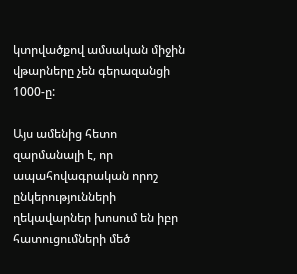կտրվածքով ամսական միջին վթարները չեն գերազանցի 1000-ը:

Այս ամենից հետո զարմանալի է, որ ապահովագրական որոշ ընկերությունների ղեկավարներ խոսում են իբր հատուցումների մեծ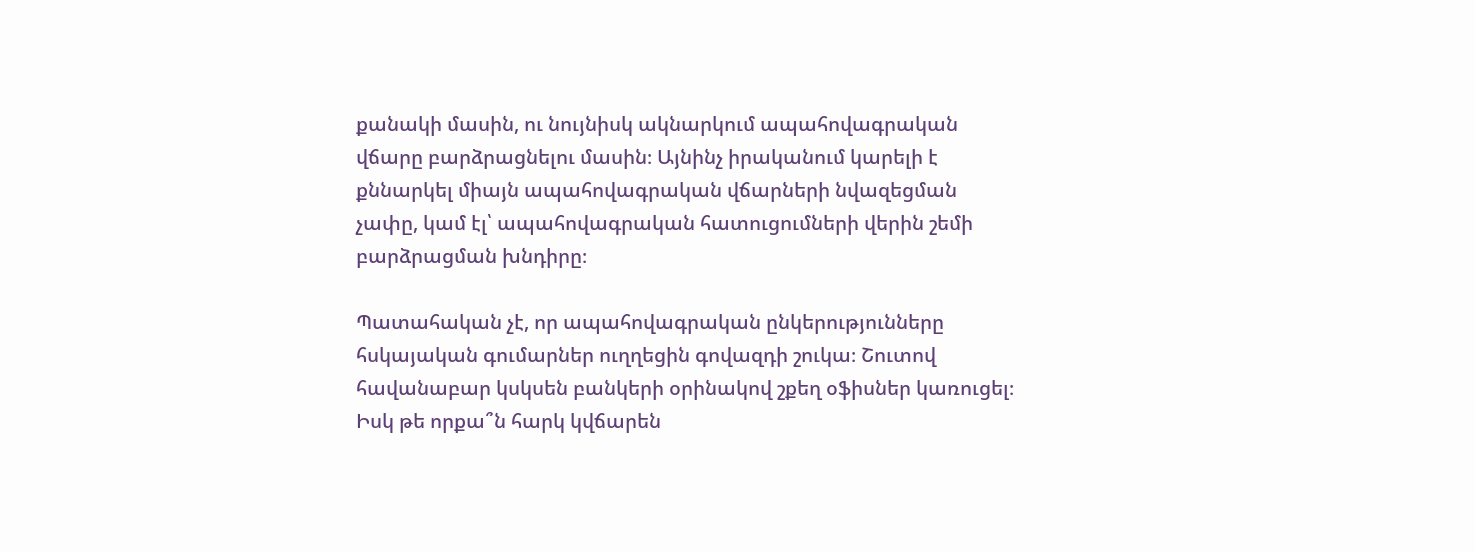քանակի մասին, ու նույնիսկ ակնարկում ապահովագրական վճարը բարձրացնելու մասին։ Այնինչ իրականում կարելի է քննարկել միայն ապահովագրական վճարների նվազեցման չափը, կամ էլ՝ ապահովագրական հատուցումների վերին շեմի բարձրացման խնդիրը։

Պատահական չէ, որ ապահովագրական ընկերությունները հսկայական գումարներ ուղղեցին գովազդի շուկա։ Շուտով հավանաբար կսկսեն բանկերի օրինակով շքեղ օֆիսներ կառուցել։ Իսկ թե որքա՞ն հարկ կվճարեն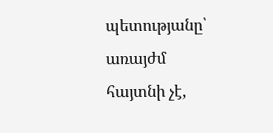պետությանը՝ առայժմ հայտնի չէ,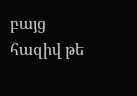բայց հազիվ թե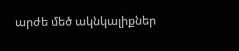արժե մեծ ակնկալիքներ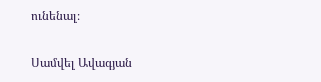ունենալ։

Սամվել Ավագյան